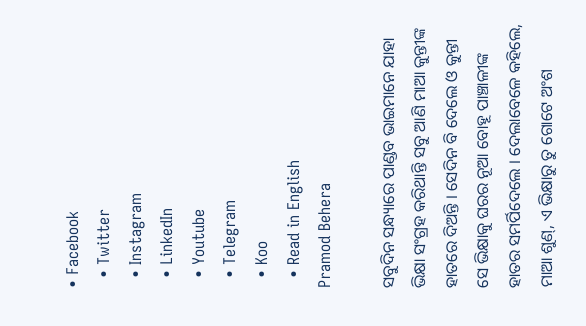• Facebook
  • Twitter
  • Instagram
  • LinkedIn
  • Youtube
  • Telegram
  • Koo
  • Read in English
Pramod Behera

ସବୁଦିନ ସନ୍ଧ୍ୟାରେ ପାଣ୍ଡବ ଭାଇମାନେ ଯାହା ଭିକ୍ଷା ସଂଗ୍ରହ କରିଥାନ୍ତି ସବୁ ଆଣି ମାଆ କୁନ୍ତୀଙ୍କ ହାତରେ ଦିଅନ୍ତି । ସେଦିନ ବି ଦେଲେ ଓ କୁନ୍ତୀ ସେ ଭିକ୍ଷାକୁ ଘରର ନୂଆ ବୋହୂ ପାଞ୍ଚାଳୀଙ୍କ ହାତର ସମର୍ପିଦେଲେ । ଦେଲାବେଳେ କହିଲେ, ମାଆ ଶୁଣ୍, ଏ ଭିକ୍ଷାରୁ ତୁ ଗୋଟେ ଅଂଶ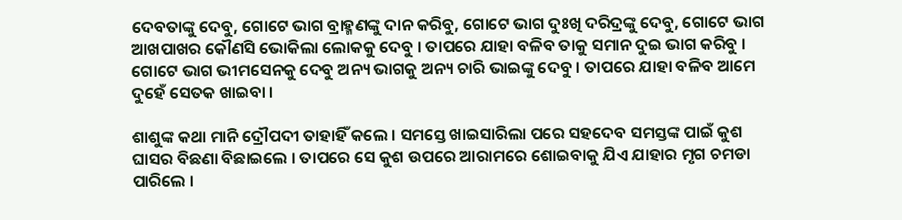ଦେବତାଙ୍କୁ ଦେବୁ, ଗୋଟେ ଭାଗ ବ୍ରାହ୍ମଣଙ୍କୁ ଦାନ କରିବୁ, ଗୋଟେ ଭାଗ ଦୁଃଖି ଦରିଦ୍ରଙ୍କୁ ଦେବୁ, ଗୋଟେ ଭାଗ ଆଖପାଖର କୌଣସି ଭୋକିଲା ଲୋକକୁ ଦେବୁ । ତାପରେ ଯାହା ବଳିବ ତାକୁ ସମାନ ଦୁଇ ଭାଗ କରିବୁ । ଗୋଟେ ଭାଗ ଭୀମସେନକୁ ଦେବୁ ଅନ୍ୟ ଭାଗକୁ ଅନ୍ୟ ଚାରି ଭାଇଙ୍କୁ ଦେବୁ । ତାପରେ ଯାହା ବଳିବ ଆମେ ଦୁହେଁ ସେତକ ଖାଇବା ।

ଶାଶୁଙ୍କ କଥା ମାନି ଦ୍ରୌପଦୀ ତାହାହିଁ କଲେ । ସମସ୍ତେ ଖାଇସାରିଲା ପରେ ସହଦେବ ସମସ୍ତଙ୍କ ପାଇଁ କୁଶ ଘାସର ବିଛଣା ବିଛାଇଲେ । ତାପରେ ସେ କୁଶ ଉପରେ ଆରାମରେ ଶୋଇବାକୁ ଯିଏ ଯାହାର ମୃଗ ଚମଡା ପାରିଲେ ।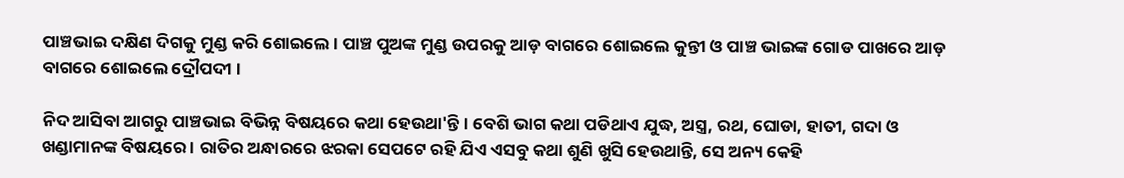ପାଞ୍ଚଭାଇ ଦକ୍ଷିଣ ଦିଗକୁ ମୁଣ୍ଡ କରି ଶୋଇଲେ । ପାଞ୍ଚ ପୁଅଙ୍କ ମୁଣ୍ଡ ଉପରକୁ ଆଡ଼ ବାଗରେ ଶୋଇଲେ କୁନ୍ତୀ ଓ ପାଞ୍ଚ ଭାଇଙ୍କ ଗୋଡ ପାଖରେ ଆଡ଼ ବାଗରେ ଶୋଇଲେ ଦ୍ରୌପଦୀ ।

ନିଦ ଆସିବା ଆଗରୁ ପାଞ୍ଚଭାଇ ବିଭିନ୍ନ ବିଷୟରେ କଥା ହେଉଥା'ନ୍ତି । ବେଶି ଭାଗ କଥା ପଡିଥାଏ ଯୁଦ୍ଧ, ଅସ୍ତ୍ର, ରଥ, ଘୋଡା, ହାତୀ, ଗଦା ଓ ଖଣ୍ଡାମାନଙ୍କ ବିଷୟରେ । ରାତିର ଅନ୍ଧାରରେ ଝରକା ସେପଟେ ରହି ଯିଏ ଏସବୁ କଥା ଶୁଣି ଖୁସି ହେଉଥାନ୍ତି, ସେ ଅନ୍ୟ କେହି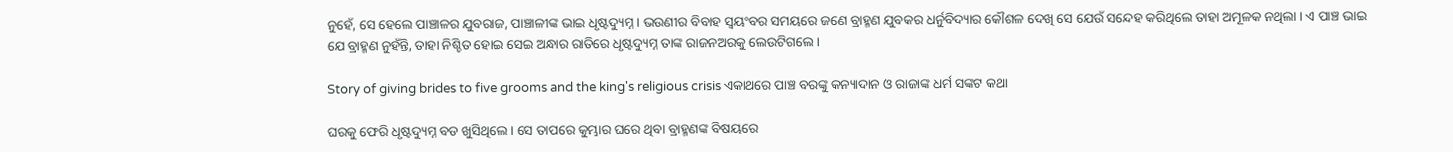ନୁହେଁ, ସେ ହେଲେ ପାଞ୍ଚାଳର ଯୁବରାଜ, ପାଞ୍ଚାଳୀଙ୍କ ଭାଇ ଧୃଷ୍ଟଦ୍ୟୁମ୍ନ । ଭଉଣୀର ବିବାହ ସ୍ୱୟଂବର ସମୟରେ ଜଣେ ବ୍ରାହ୍ମଣ ଯୁବକର ଧର୍ନୁବିଦ୍ୟାର କୌଶଳ ଦେଖି ସେ ଯେଉଁ ସନ୍ଦେହ କରିଥିଲେ ତାହା ଅମୂଳକ ନଥିଲା । ଏ ପାଞ୍ଚ ଭାଇ ଯେ ବ୍ରାହ୍ମଣ ନୁହଁନ୍ତି, ତାହା ନିଶ୍ଚିତ ହୋଇ ସେଇ ଅନ୍ଧାର ରାତିରେ ଧୃଷ୍ଟଦ୍ୟୁମ୍ନ ତାଙ୍କ ରାଜନଅରକୁ ଲେଉଟିଗଲେ ।

Story of giving brides to five grooms and the king's religious crisis ଏକାଥରେ ପାଞ୍ଚ ବରଙ୍କୁ କନ୍ୟାଦାନ ଓ ରାଜାଙ୍କ ଧର୍ମ ସଙ୍କଟ କଥା

ଘରକୁ ଫେରି ଧୃଷ୍ଟଦ୍ୟୁମ୍ନ ବଡ ଖୁସିଥିଲେ । ସେ ତାପରେ କୁମ୍ଭାର ଘରେ ଥିବା ବ୍ରାହ୍ମଣଙ୍କ ବିଷୟରେ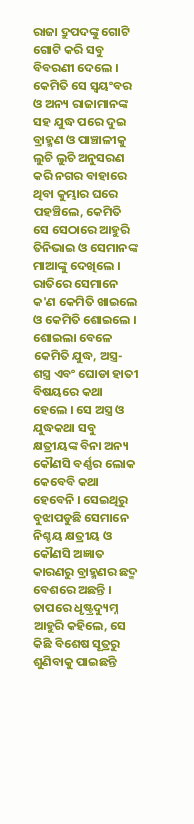ରାଜା ଦ୍ରୁପଦଙ୍କୁ ଗୋଟି ଗୋଟି କରି ସବୁ ବିବରଣୀ ଦେଲେ । କେମିତି ସେ ସ୍ୱୟଂବର ଓ ଅନ୍ୟ ରାଜାମାନଙ୍କ ସହ ଯୁଦ୍ଧ ପରେ ଦୁଇ ବ୍ରାହ୍ମଣ ଓ ପାଞ୍ଚାଳୀକୁ ଲୁଚି ଲୁଚି ଅନୁସରଣ କରି ନଗର ବାହାରେ ଥିବା କୁମ୍ଭାର ଘରେ ପହଞ୍ଚିଲେ, କେମିତି ସେ ସେଠାରେ ଆହୁରି ତିନିଭାଇ ଓ ସେମାନଙ୍କ ମାଆଙ୍କୁ ଦେଖିଲେ । ରାତିରେ ସେମାନେ କ'ଣ କେମିତି ଖାଇଲେ ଓ କେମିତି ଶୋଇଲେ । ଶୋଇଲା ବେଳେ କେମିତି ଯୁଦ୍ଧ, ଅସ୍ତ୍ର-ଶସ୍ତ୍ର ଏବଂ ଘୋଡା ହାତୀ ବିଷୟରେ କଥା ହେଲେ । ସେ ଅସ୍ତ୍ର ଓ ଯୁଦ୍ଧକଥା ସବୁ କ୍ଷତ୍ରୀୟଙ୍କ ବିନା ଅନ୍ୟ କୌଣସି ବର୍ଣ୍ଣର ଲୋକ କେବେବି କଥା ହେବେନି । ସେଇଥିରୁ ବୁଝାପଡୁଛି ସେମାନେ ନିଶ୍ଚୟ କ୍ଷତ୍ରୀୟ ଓ କୌଣସି ଅଜ୍ଞାତ କାରଣରୁ ବ୍ରାହ୍ମଣର ଛଦ୍ମ ବେଶରେ ଅଛନ୍ତି । ତାପରେ ଧୃଷ୍ଟ୍ରଦ୍ୟୁମ୍ନ ଆହୁରି କହିଲେ, ସେ କିଛି ବିଶେଷ ସୂତ୍ରରୁ ଶୁଣିବାକୁ ପାଇଛନ୍ତି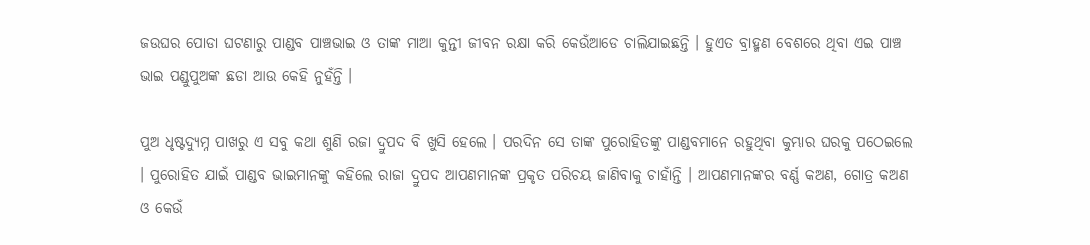ଜଉଘର ପୋଡା ଘଟଣାରୁ ପାଣ୍ଡବ ପାଞ୍ଚଭାଇ ଓ ତାଙ୍କ ମାଆ କୁନ୍ତୀ ଜୀବନ ରକ୍ଷା କରି କେଉଁଆଡେ ଚାଲିଯାଇଛନ୍ତି । ହୁଏତ ବ୍ରାହ୍ମଣ ବେଶରେ ଥିବା ଏଇ ପାଞ୍ଚ ଭାଇ ପଣ୍ଡୁପୁଅଙ୍କ ଛଡା ଆଉ କେହି ନୁହଁନ୍ତି ।

ପୁଅ ଧୃଷ୍ଟଦ୍ୟୁମ୍ନ ପାଖରୁ ଏ ସବୁ କଥା ଶୁଣି ରଜା ଦ୍ରୁପଦ ବି ଖୁସି ହେଲେ । ପରଦିନ ସେ ତାଙ୍କ ପୁରୋହିତଙ୍କୁ ପାଣ୍ଡବମାନେ ରହୁଥିବା କୁମ୍ଭାର ଘରକୁ ପଠେଇଲେ । ପୁରୋହିତ ଯାଇଁ ପାଣ୍ଡବ ଭାଇମାନଙ୍କୁ କହିଲେ ରାଜା ଦ୍ରୁପଦ ଆପଣମାନଙ୍କ ପ୍ରକୃତ ପରିଚୟ ଜାଣିବାକୁ ଚାହାଁନ୍ତି । ଆପଣମାନଙ୍କର ବର୍ଣ୍ଣ କଅଣ, ଗୋତ୍ର କଅଣ ଓ କେଉଁ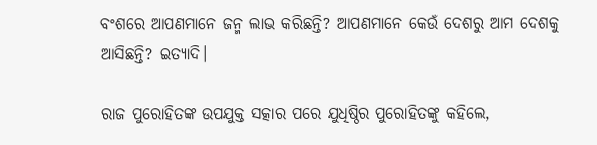ବଂଶରେ ଆପଣମାନେ ଜନ୍ମ ଲାଭ କରିଛନ୍ତି? ଆପଣମାନେ କେଉଁ ଦେଶରୁ ଆମ ଦେଶକୁ ଆସିଛନ୍ତି? ଇତ୍ୟାଦି।

ରାଜ ପୁରୋହିତଙ୍କ ଉପଯୁକ୍ତ ସତ୍କାର ପରେ ଯୁଧିଷ୍ଠିର ପୁରୋହିତଙ୍କୁ କହିଲେ,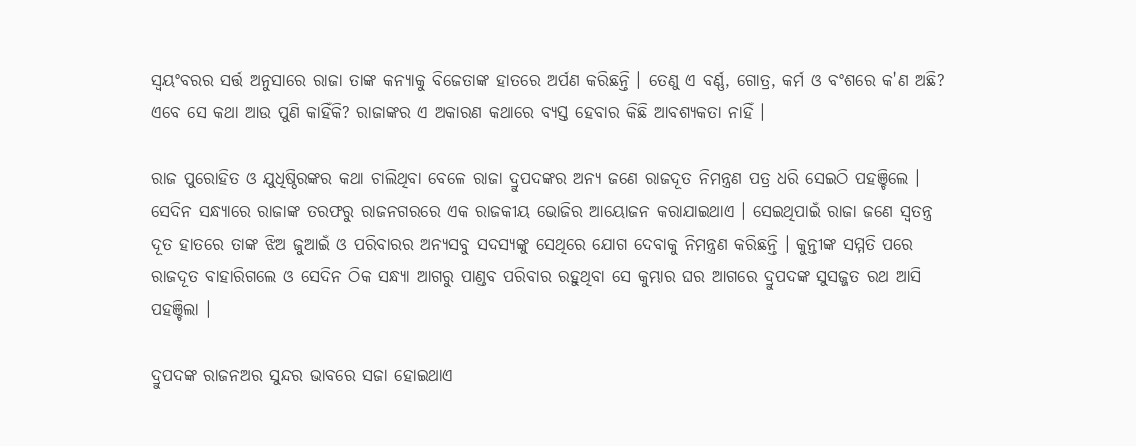ସ୍ୱୟଂବରର ସର୍ତ୍ତ ଅନୁସାରେ ରାଜା ତାଙ୍କ କନ୍ୟାକୁ ବିଜେତାଙ୍କ ହାତରେ ଅର୍ପଣ କରିଛନ୍ତି । ତେଣୁ ଏ ବର୍ଣ୍ଣ, ଗୋତ୍ର, କର୍ମ ଓ ବଂଶରେ କ'ଣ ଅଛି? ଏବେ ସେ କଥା ଆଉ ପୁଣି କାହିଁକି? ରାଜାଙ୍କର ଏ ଅକାରଣ କଥାରେ ବ୍ୟସ୍ତ ହେବାର କିଛି ଆବଶ୍ୟକତା ନାହିଁ ।

ରାଜ ପୁରୋହିତ ଓ ଯୁଧିଷ୍ଠିରଙ୍କର କଥା ଚାଲିଥିବା ବେଳେ ରାଜା ଦ୍ରୁପଦଙ୍କର ଅନ୍ୟ ଜଣେ ରାଜଦୂତ ନିମନ୍ତ୍ରଣ ପତ୍ର ଧରି ସେଇଠି ପହଞ୍ଚିଲେ । ସେଦିନ ସନ୍ଧ୍ୟାରେ ରାଜାଙ୍କ ତରଫରୁ ରାଜନଗରରେ ଏକ ରାଜକୀୟ ଭୋଜିର ଆୟୋଜନ କରାଯାଇଥାଏ । ସେଇଥିପାଇଁ ରାଜା ଜଣେ ସ୍ୱତନ୍ତ୍ର ଦୂତ ହାତରେ ତାଙ୍କ ଝିଅ ଜୁଆଇଁ ଓ ପରିବାରର ଅନ୍ୟସବୁ ସଦସ୍ୟଙ୍କୁ ସେଥିରେ ଯୋଗ ଦେବାକୁ ନିମନ୍ତ୍ରଣ କରିଛନ୍ତି । କୁନ୍ତୀଙ୍କ ସମ୍ମତି ପରେ ରାଜଦୂତ ବାହାରିଗଲେ ଓ ସେଦିନ ଠିକ ସନ୍ଧ୍ୟା ଆଗରୁ ପାଣ୍ଡବ ପରିବାର ରହୁଥିବା ସେ କୁମ୍ଭାର ଘର ଆଗରେ ଦ୍ରୁପଦଙ୍କ ସୁସଜ୍ଜତ ରଥ ଆସି ପହଞ୍ଚିଲା ।

ଦ୍ରୁପଦଙ୍କ ରାଜନଅର ସୁନ୍ଦର ଭାବରେ ସଜା ହୋଇଥାଏ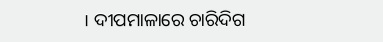। ଦୀପମାଳାରେ ଚାରିଦିଗ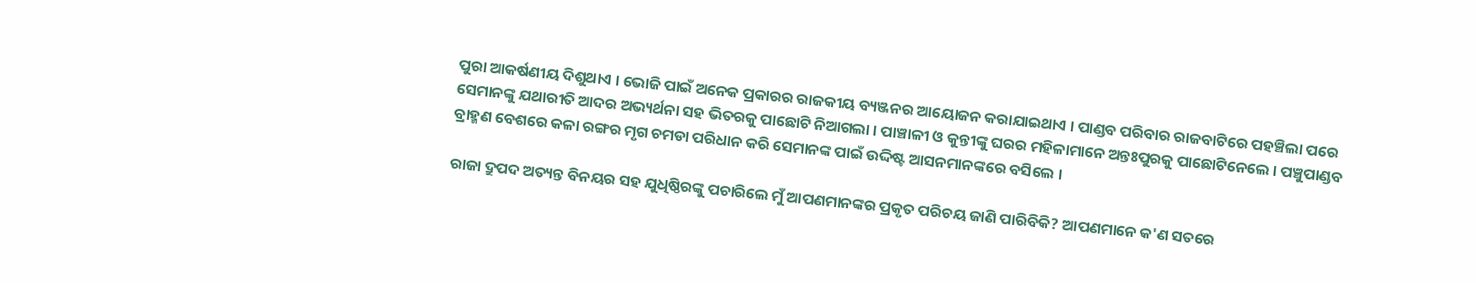ପୁରା ଆକର୍ଷଣୀୟ ଦିଶୁଥାଏ । ଭୋଜି ପାଇଁ ଅନେକ ପ୍ରକାରର ରାଜକୀୟ ବ୍ୟଞ୍ଜନର ଆୟୋଜନ କରାଯାଇଥାଏ । ପାଣ୍ଡବ ପରିବାର ରାଜବାଟିରେ ପହଞ୍ଚିଲା ପରେ ସେମାନଙ୍କୁ ଯଥାରୀତି ଆଦର ଅଭ୍ୟର୍ଥନା ସହ ଭିତରକୁ ପାଛୋଟି ନିଆଗଲା । ପାଞ୍ଚାଳୀ ଓ କୁନ୍ତୀଙ୍କୁ ଘରର ମହିଳାମାନେ ଅନ୍ତଃପୁରକୁ ପାଛୋଟିନେଲେ । ପଞ୍ଚୁପାଣ୍ଡବ ବ୍ରାହ୍ମଣ ବେଶରେ କଳା ରଙ୍ଗର ମୃଗ ଚମଡା ପରିଧାନ କରି ସେମାନଙ୍କ ପାଇଁ ଉଦ୍ଦିଷ୍ଟ ଆସନମାନଙ୍କରେ ବସିଲେ ।

ରାଜା ଦ୍ରୁପଦ ଅତ୍ୟନ୍ତ ବିନୟର ସହ ଯୁଧିଷ୍ଠିରଙ୍କୁ ପଚାରିଲେ ମୁଁ ଆପଣମାନଙ୍କର ପ୍ରକୃତ ପରିଚୟ ଜାଣି ପାରିବିକି? ଆପଣମାନେ କ'ଣ ସତରେ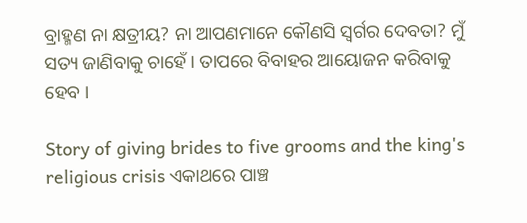ବ୍ରାହ୍ମଣ ନା କ୍ଷତ୍ରୀୟ? ନା ଆପଣମାନେ କୌଣସି ସ୍ୱର୍ଗର ଦେବତା? ମୁଁ ସତ୍ୟ ଜାଣିବାକୁ ଚାହେଁ । ତାପରେ ବିବାହର ଆୟୋଜନ କରିବାକୁ ହେବ ।

Story of giving brides to five grooms and the king's religious crisis ଏକାଥରେ ପାଞ୍ଚ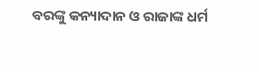ବରଙ୍କୁ କନ୍ୟାଦାନ ଓ ରାଜାଙ୍କ ଧର୍ମ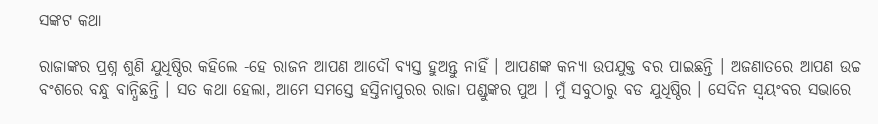ସଙ୍କଟ କଥା

ରାଜାଙ୍କର ପ୍ରଶ୍ନ ଶୁଣି ଯୁଧିଷ୍ଠିର କହିଲେ -ହେ ରାଜନ ଆପଣ ଆଦୌ ବ୍ୟସ୍ତ ହୁଅନ୍ତୁ ନାହିଁ । ଆପଣଙ୍କ କନ୍ୟା ଉପଯୁକ୍ତ ବର ପାଇଛନ୍ତି । ଅଜଣାତରେ ଆପଣ ଉଚ୍ଚ ବଂଶରେ ବନ୍ଧୁ ବାନ୍ଧିଛନ୍ତି । ସତ କଥା ହେଲା, ଆମେ ସମସ୍ତେ ହସ୍ତିନାପୁରର ରାଜା ପଣ୍ଡୁଙ୍କର ପୁଅ । ମୁଁ ସବୁଠାରୁ ବଡ ଯୁଧିଷ୍ଠିର । ସେଦିନ ସ୍ୱୟଂବର ସଭାରେ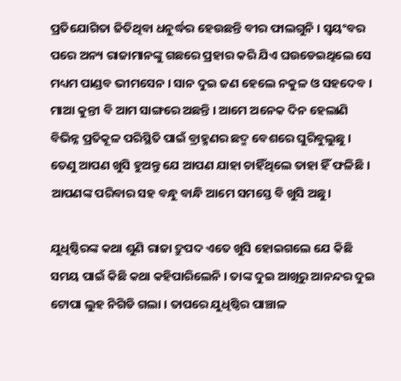ପ୍ରତିଯୋଗିତା ଜିତିଥିବା ଧନୁର୍ଦ୍ଧର ହେଉଛନ୍ତି ବୀର ଫାଲଗୁନି । ସ୍ୱୟଂବର ପରେ ଅନ୍ୟ ରାଜାମାନଙ୍କୁ ଗଛରେ ପ୍ରହାର କରି ଯିଏ ଘଉଡେଇଥିଲେ ସେ ମଧ୍ୟମ ପାଣ୍ଡବ ଭୀମସେନ । ସାନ ଦୁଇ ଜଣ ହେଲେ ନକୁଳ ଓ ସହଦେବ । ମାଆ କୁନ୍ତୀ ବି ଆମ ସାଙ୍ଗରେ ଅଛନ୍ତି । ଆମେ ଅନେକ ଦିନ ହେଲାଣି ବିଭିନ୍ନ ପ୍ରତିକୂଳ ପରିସ୍ଥିତି ପାଇଁ ବ୍ରାହ୍ମଣର ଛଦ୍ମ ବେଶରେ ଘୁରିବୁଲୁଛୁ । ତେଣୁ ଆପଣ ଖୁସି ହୁଅନ୍ତୁ ଯେ ଆପଣ ଯାହା ଚାହିଁଥିଲେ ତାହା ହିଁ ଫଳିଛି । ଆପଣଙ୍କ ପରିବାର ସହ ବନ୍ଧୁ ବାନ୍ଧି ଆମେ ସମସ୍ତେ ବି ଖୁସି ଅଛୁ।

ଯୁଧିଷ୍ଠିରଙ୍କ କଥା ଶୁଣି ରାଜା ଦ୍ରୁପଦ ଏତେ ଖୁସି ହୋଇଗଲେ ଯେ କିଛି ସମୟ ପାଇଁ କିଛି କଥା କହିପାରିଲେନି । ତାଙ୍କ ଦୁଇ ଆଖିରୁ ଆନନ୍ଦର ଦୁଇ ଟୋପା ଲୁହ ନିଗିଡି ଗଲା । ତାପରେ ଯୁଧିଷ୍ଠିର ପାଞ୍ଚାଳ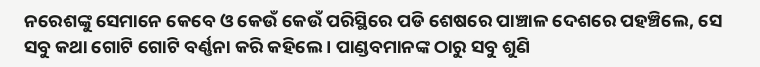ନରେଶଙ୍କୁ ସେମାନେ କେବେ ଓ କେଉଁ କେଉଁ ପରିସ୍ଥିରେ ପଡି ଶେଷରେ ପାଞ୍ଚାଳ ଦେଶରେ ପହଞ୍ଚିଲେ, ସେ ସବୁ କଥା ଗୋଟି ଗୋଟି ବର୍ଣ୍ଣନା କରି କହିଲେ । ପାଣ୍ଡବମାନଙ୍କ ଠାରୁ ସବୁ ଶୁଣି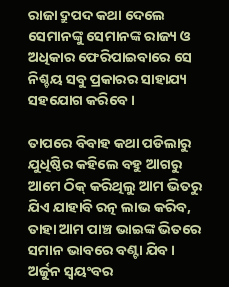ରାଜା ଦ୍ରୁପଦ କଥା ଦେଲେ ସେମାନଙ୍କୁ ସେମାନଙ୍କ ରାଜ୍ୟ ଓ ଅଧିକାର ଫେରିପାଇବାରେ ସେ ନିଶ୍ଚୟ ସବୁ ପ୍ରକାରର ସାହାଯ୍ୟ ସହଯୋଗ କରିବେ ।

ତାପରେ ବିବାହ କଥା ପଡିଲାରୁ ଯୁଧିଷ୍ଠିର କହିଲେ ବହୁ ଆଗରୁ ଆମେ ଠିକ୍ କରିଥିଲୁ ଆମ ଭିତରୁ ଯିଏ ଯାହାବି ରତ୍ନ ଲାଭ କରିବ, ତାହା ଆମ ପାଞ୍ଚ ଭାଇଙ୍କ ଭିତରେ ସମାନ ଭାବରେ ବଣ୍ଟା ଯିବ । ଅର୍ଜୁନ ସ୍ୱୟଂବର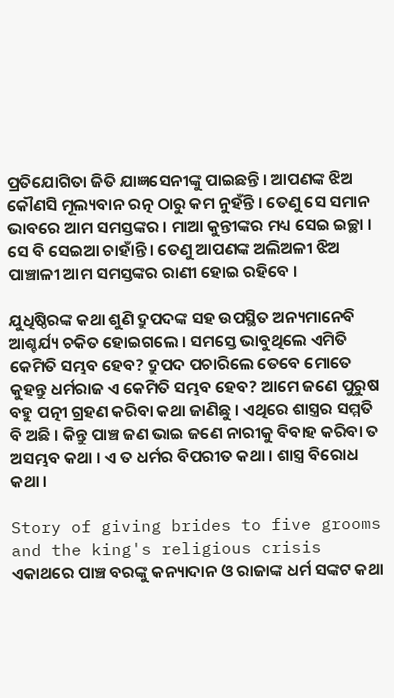ପ୍ରତିଯୋଗିତା ଜିତି ଯାଜ୍ଞସେନୀଙ୍କୁ ପାଇଛନ୍ତି । ଆପଣଙ୍କ ଝିଅ କୌଣସି ମୂଲ୍ୟବାନ ରତ୍ନ ଠାରୁ କମ ନୁହଁନ୍ତି । ତେଣୁ ସେ ସମାନ ଭାବରେ ଆମ ସମସ୍ତଙ୍କର । ମାଆ କୁନ୍ତୀଙ୍କର ମଧ୍ୟ ସେଇ ଇଚ୍ଛା । ସେ ବି ସେଇଆ ଚାହାଁନ୍ତି । ତେଣୁ ଆପଣଙ୍କ ଅଲିଅଳୀ ଝିଅ ପାଞ୍ଚାଳୀ ଆମ ସମସ୍ତଙ୍କର ରାଣୀ ହୋଇ ରହିବେ ।

ଯୁଧିଷ୍ଠିରଙ୍କ କଥା ଶୁଣି ଦ୍ରୁପଦଙ୍କ ସହ ଉପସ୍ଥିତ ଅନ୍ୟମାନେବି ଆଶ୍ଚର୍ଯ୍ୟ ଚକିତ ହୋଇଗଲେ । ସମସ୍ତେ ଭାବୁଥିଲେ ଏମିତି କେମିତି ସମ୍ଭବ ହେବ? ଦ୍ରୁପଦ ପଚାରିଲେ ତେବେ ମୋତେ କୁହନ୍ତୁ ଧର୍ମରାଜ ଏ କେମିତି ସମ୍ଭବ ହେବ? ଆମେ ଜଣେ ପୁରୁଷ ବହୁ ପତ୍ନୀ ଗ୍ରହଣ କରିବା କଥା ଜାଣିଛୁ । ଏଥିରେ ଶାସ୍ତ୍ରର ସମ୍ମତି ବି ଅଛି । କିନ୍ତୁ ପାଞ୍ଚ ଜଣ ଭାଇ ଜଣେ ନାରୀକୁ ବିବାହ କରିବା ତ ଅସମ୍ଭବ କଥା । ଏ ତ ଧର୍ମର ବିପରୀତ କଥା । ଶାସ୍ତ୍ର ବିରୋଧ କଥା ।

Story of giving brides to five grooms and the king's religious crisis ଏକାଥରେ ପାଞ୍ଚ ବରଙ୍କୁ କନ୍ୟାଦାନ ଓ ରାଜାଙ୍କ ଧର୍ମ ସଙ୍କଟ କଥା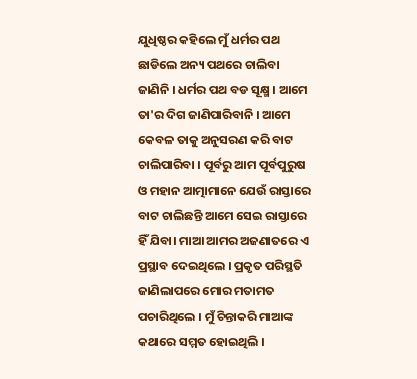ଯୁଧିଷ୍ଠର କହିଲେ ମୁଁ ଧର୍ମର ପଥ ଛାଡିଲେ ଅନ୍ୟ ପଥରେ ଚାଲିବା ଜାଣିନି । ଧର୍ମର ପଥ ବଡ ସୂକ୍ଷ୍ମ । ଆମେ ତା'ର ଦିଗ ଜାଣିପାରିବାନି । ଆମେ କେବଳ ତାକୁ ଅନୁସରଣ କରି ବାଟ ଚାଲିପାରିବା । ପୂର୍ବରୁ ଆମ ପୂର୍ବପୁରୁଷ ଓ ମହାନ ଆତ୍ମାମାନେ ଯେଉଁ ରାସ୍ତାରେ ବାଟ ଚାଲିଛନ୍ତି ଆମେ ସେଇ ରାସ୍ତାରେ ହିଁ ଯିବା। ମାଆ ଆମର ଅଜଣାତରେ ଏ ପ୍ରସ୍ଥାବ ଦେଇଥିଲେ । ପ୍ରକୃତ ପରିସ୍ଥତି ଜାଣିଲାପରେ ମୋର ମତାମତ ପଚାରିଥିଲେ । ମୁଁ ଚିନ୍ତାକରି ମାଆଙ୍କ କଥାରେ ସମ୍ମତ ହୋଇଥିଲି ।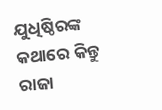ଯୁଧିଷ୍ଠିରଙ୍କ କଥାରେ କିନ୍ତୁ ରାଜା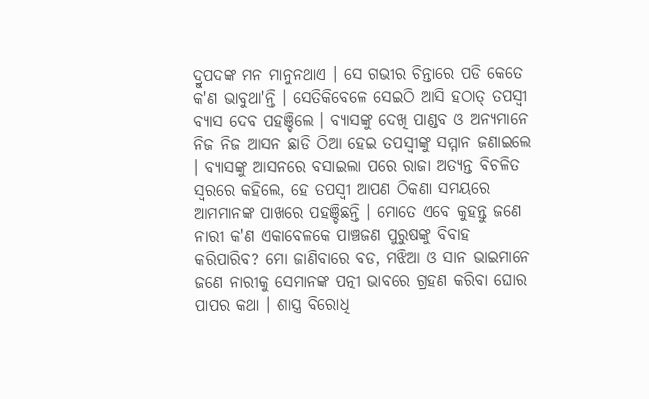ଦ୍ରୁପଦଙ୍କ ମନ ମାନୁନଥାଏ । ସେ ଗଭୀର ଚିନ୍ତାରେ ପଡି କେତେ କ'ଣ ଭାବୁଥା'ନ୍ତି । ସେତିକିବେଳେ ସେଇଠି ଆସି ହଠାତ୍ ତପସ୍ୱୀ ବ୍ୟାସ ଦେବ ପହଞ୍ଚିଲେ । ବ୍ୟାସଙ୍କୁ ଦେଖି ପାଣ୍ଡବ ଓ ଅନ୍ୟମାନେ ନିଜ ନିଜ ଆସନ ଛାଡି ଠିଆ ହେଇ ତପସ୍ୱୀଙ୍କୁ ସମ୍ମାନ ଜଣାଇଲେ । ବ୍ୟାସଙ୍କୁ ଆସନରେ ବସାଇଲା ପରେ ରାଜା ଅତ୍ୟନ୍ତ ବିଚଳିତ ସ୍ୱରରେ କହିଲେ, ହେ ତପସ୍ୱୀ ଆପଣ ଠିକଣା ସମୟରେ ଆମମାନଙ୍କ ପାଖରେ ପହଞ୍ଚିଛନ୍ତି । ମୋତେ ଏବେ କୁହନ୍ତୁ ଜଣେ ନାରୀ କ'ଣ ଏକାବେଳକେ ପାଞ୍ଚଜଣ ପୁରୁଷଙ୍କୁ ବିବାହ କରିପାରିବ? ମୋ ଜାଣିବାରେ ବଡ, ମଝିଆ ଓ ସାନ ଭାଇମାନେ ଜଣେ ନାରୀକୁ ସେମାନଙ୍କ ପତ୍ନୀ ଭାବରେ ଗ୍ରହଣ କରିବା ଘୋର ପାପର କଥା । ଶାସ୍ତ୍ର ବିରୋଧି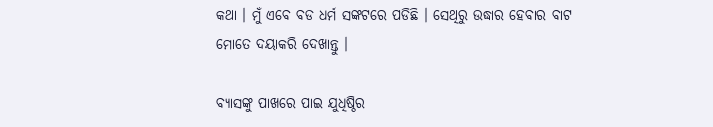କଥା । ମୁଁ ଏବେ ବଡ ଧର୍ମ ସଙ୍କଟରେ ପଡିଛି । ସେଥିରୁ ଉଦ୍ଧାର ହେବାର ବାଟ ମୋତେ ଦୟାକରି ଦେଖାନ୍ତୁ ।

ବ୍ୟାସଙ୍କୁ ପାଖରେ ପାଇ ଯୁଧିଷ୍ଠିର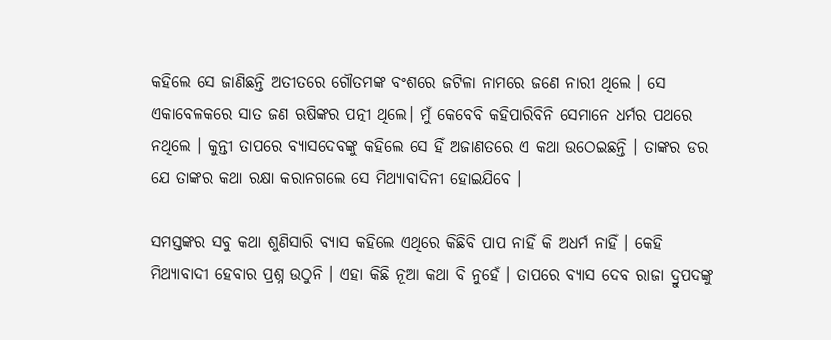କହିଲେ ସେ ଜାଣିଛନ୍ତି ଅତୀତରେ ଗୌତମଙ୍କ ବଂଶରେ ଜଟିଳା ନାମରେ ଜଣେ ନାରୀ ଥିଲେ । ସେ ଏକାବେଳକରେ ସାତ ଜଣ ଋଷିଙ୍କର ପତ୍ନୀ ଥିଲେ। ମୁଁ କେବେବି କହିପାରିବିନି ସେମାନେ ଧର୍ମର ପଥରେ ନଥିଲେ । କୁନ୍ତୀ ତାପରେ ବ୍ୟାସଦେବଙ୍କୁ କହିଲେ ସେ ହିଁ ଅଜାଣତରେ ଏ କଥା ଉଠେଇଛନ୍ତି । ତାଙ୍କର ଡର ଯେ ତାଙ୍କର କଥା ରକ୍ଷା କରାନଗଲେ ସେ ମିଥ୍ୟାବାଦିନୀ ହୋଇଯିବେ ।

ସମସ୍ତଙ୍କର ସବୁ କଥା ଶୁଣିସାରି ବ୍ୟାସ କହିଲେ ଏଥିରେ କିଛିବି ପାପ ନାହିଁ କି ଅଧର୍ମ ନାହିଁ । କେହି ମିଥ୍ୟାବାଦୀ ହେବାର ପ୍ରଶ୍ନ ଉଠୁନି । ଏହା କିଛି ନୂଆ କଥା ବି ନୁହେଁ । ତାପରେ ବ୍ୟାସ ଦେବ ରାଜା ଦ୍ରୁପଦଙ୍କୁ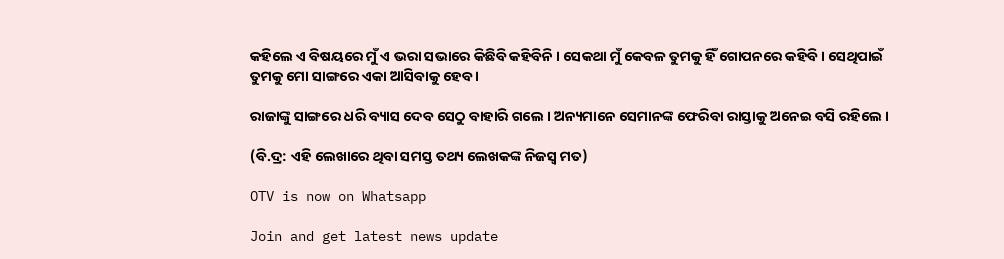କହିଲେ ଏ ବିଷୟରେ ମୁଁ ଏ ଭରା ସଭାରେ କିଛିବି କହିବିନି । ସେକଥା ମୁଁ କେବଳ ତୁମକୁ ହିଁ ଗୋପନରେ କହିବି । ସେଥିପାଇଁ ତୁମକୁ ମୋ ସାଙ୍ଗରେ ଏକା ଆସିବାକୁ ହେବ ।

ରାଜାଙ୍କୁ ସାଙ୍ଗରେ ଧରି ବ୍ୟାସ ଦେବ ସେଠୁ ବାହାରି ଗଲେ । ଅନ୍ୟମାନେ ସେମାନଙ୍କ ଫେରିବା ରାସ୍ତାକୁ ଅନେଇ ବସି ରହିଲେ ।

(ବି.ଦ୍ର: ଏହି ଲେଖାରେ ଥିବା ସମସ୍ତ ତଥ୍ୟ ଲେଖକଙ୍କ ନିଜସ୍ୱ ମତ)

OTV is now on Whatsapp

Join and get latest news update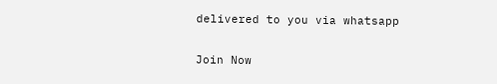delivered to you via whatsapp

Join Now